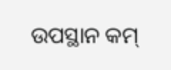ଉପସ୍ଥାନ କମ୍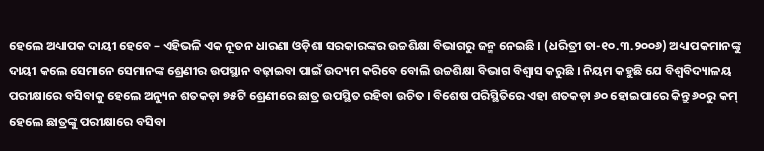ହେଲେ ଅଧ୍ୟାପକ ଦାୟୀ ହେବେ – ଏହିଭଳି ଏକ ନୂତନ ଧାରଣା ଓଡ଼ିଶା ସରକାରଙ୍କର ଉଚ୍ଚଶିକ୍ଷା ବିଭାଗରୁ ଜନ୍ମ ନେଇଛି । (ଧରିତ୍ରୀ ତା-୧୦.୩.୨୦୦୬) ଅଧ୍ୟାପକମାନଙ୍କୁ ଦାୟୀ କଲେ ସେମାନେ ସେମାନଙ୍କ ଶ୍ରେଣୀର ଉପସ୍ଥାନ ବଢ଼ାଇବା ପାଇଁ ଉଦ୍ୟମ କରିବେ ବୋଲି ଉଚ୍ଚଶିକ୍ଷା ବିଭାଗ ବିଶ୍ୱାସ କରୁଛି । ନିୟମ କହୁଛି ଯେ ବିଶ୍ୱବିଦ୍ୟାଳୟ ପରୀକ୍ଷାରେ ବସିବାକୁ ହେଲେ ଅନ୍ୟୁନ ଶତକଡ଼ା ୭୫ଟି ଶ୍ରେଣୀରେ ଛାତ୍ର ଉପସ୍ଥିତ ରହିବା ଉଚିତ । ବିଶେଷ ପରିସ୍ଥିତିରେ ଏହା ଶତକଡ଼ା ୬୦ ହୋଇପାରେ କିନ୍ତୁ ୬୦ରୁ କମ୍ ହେଲେ ଛାତ୍ରଙ୍କୁ ପରୀକ୍ଷାରେ ବସିବା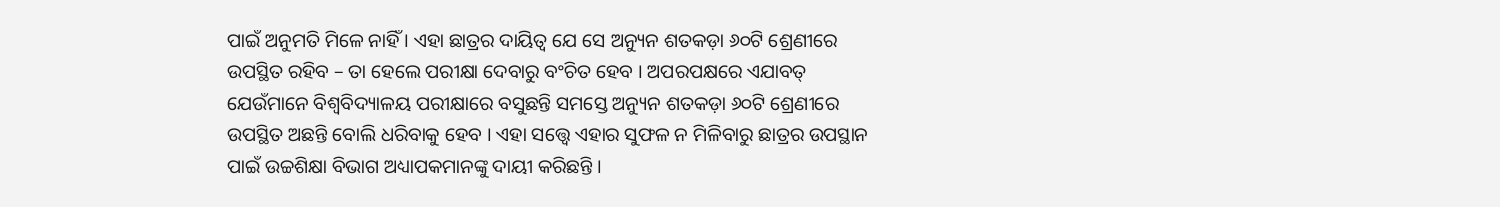ପାଇଁ ଅନୁମତି ମିଳେ ନାହିଁ । ଏହା ଛାତ୍ରର ଦାୟିତ୍ୱ ଯେ ସେ ଅନ୍ୟୁନ ଶତକଡ଼ା ୬୦ଟି ଶ୍ରେଣୀରେ ଉପସ୍ଥିତ ରହିବ – ତା ହେଲେ ପରୀକ୍ଷା ଦେବାରୁ ବଂଚିତ ହେବ । ଅପରପକ୍ଷରେ ଏଯାବତ୍ ଯେଉଁମାନେ ବିଶ୍ୱବିଦ୍ୟାଳୟ ପରୀକ୍ଷାରେ ବସୁଛନ୍ତି ସମସ୍ତେ ଅନ୍ୟୁନ ଶତକଡ଼ା ୬୦ଟି ଶ୍ରେଣୀରେ ଉପସ୍ଥିତ ଅଛନ୍ତି ବୋଲି ଧରିବାକୁ ହେବ । ଏହା ସତ୍ତ୍ୱେ ଏହାର ସୁଫଳ ନ ମିଳିବାରୁ ଛାତ୍ରର ଉପସ୍ଥାନ ପାଇଁ ଉଚ୍ଚଶିକ୍ଷା ବିଭାଗ ଅଧ୍ୟାପକମାନଙ୍କୁ ଦାୟୀ କରିଛନ୍ତି ।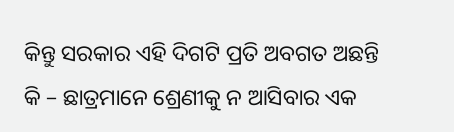କିନ୍ତୁ ସରକାର ଏହି ଦିଗଟି ପ୍ରତି ଅବଗତ ଅଛନ୍ତି କି – ଛାତ୍ରମାନେ ଶ୍ରେଣୀକୁ ନ ଆସିବାର ଏକ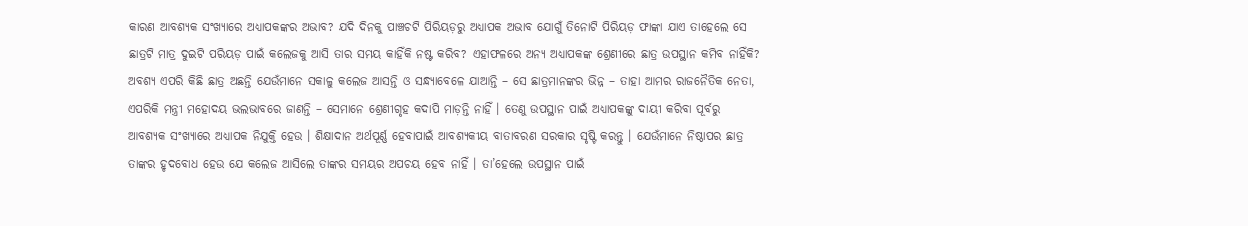କାରଣ ଆବଶ୍ୟକ ସଂଖ୍ୟାରେ ଅଧ୍ୟାପକଙ୍କର ଅଭାବ? ଯଦି ଦିନକୁ ପାଞ୍ଚଚଟି ପିରିୟଡ଼ରୁ ଅଧ୍ୟାପକ ଅଭାବ ଯୋଗୁଁ ତିନୋଟି ପିରିୟଡ଼ ଫାଙ୍କା ଯାଏ ତାହେଲେ ସେ ଛାତ୍ରଟି ମାତ୍ର ଦୁଇଟି ପରିୟଡ଼ ପାଇଁ କଲେଜକୁ ଆସି ତାର ସମୟ କାହିଁକି ନଷ୍ଟ କରିବ? ଏହାଫଳରେ ଅନ୍ୟ ଅଧ୍ୟାପକଙ୍କ ଶ୍ରେଣୀରେ ଛାତ୍ର ଉପସ୍ଥାନ କମିବ ନାହିଁକି? ଅବଶ୍ୟ ଏପରି କିଛି ଛାତ୍ର ଅଛନ୍ତି ଯେଉଁମାନେ ସକାଳୁ କଲେଜ ଆସନ୍ତି ଓ ସନ୍ଧ୍ୟାବେଳେ ଯାଆନ୍ତି – ସେ ଛାତ୍ରମାନଙ୍କର ଭିନ୍ନ – ତାହା ଆମର ରାଜନୈତିକ ନେତା, ଏପରିକି ମନ୍ତ୍ରୀ ମହୋଦୟ ଭଲଭାବରେ ଜାଣନ୍ତି – ସେମାନେ ଶ୍ରେଣୀଗୃହ କଦାପି ମାଡ଼ନ୍ତି ନାହିଁ । ତେଣୁ ଉପସ୍ଥାନ ପାଇଁ ଅଧ୍ୟାପକଙ୍କୁ ଦାୟୀ କରିବା ପୂର୍ବରୁ ଆବଶ୍ୟକ ସଂଖ୍ୟାରେ ଅଧ୍ୟାପକ ନିଯୁକ୍ତି ହେଉ । ଶିକ୍ଷାଦାନ ଅର୍ଥପୂର୍ଣ୍ଣ ହେବାପାଇଁ ଆବଶ୍ୟକୀୟ ବାତାବରଣ ସରକାର ସୃଷ୍ଟି କରନ୍ତୁ । ଯେଉଁମାନେ ନିଷ୍ଠାପର ଛାତ୍ର ତାଙ୍କର ହୃଦବୋଧ ହେଉ ଯେ କଲେଜ ଆସିଲେ ତାଙ୍କର ସମୟର ଅପଚୟ ହେବ ନାହିଁ । ତା’ହେଲେ ଉପସ୍ଥାନ ପାଇଁ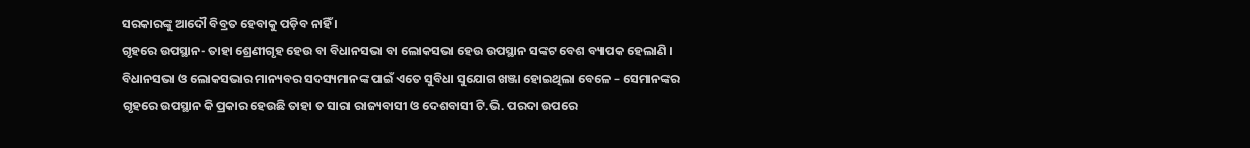ସରକାରଙ୍କୁ ଆଦୌ ବିବ୍ରତ ହେବାକୁ ପଡ଼ିବ ନାହିଁ ।
ଗୃହରେ ଉପସ୍ଥାନ- ତାହା ଶ୍ରେଣୀଗୃହ ହେଉ ବା ବିଧାନସଭା ବା ଲୋକସଭା ହେଉ ଉପସ୍ଥାନ ସଙ୍କଟ ବେଶ ବ୍ୟାପକ ହେଲାଣି । ବିଧାନସଭା ଓ ଲୋକସଭାର ମାନ୍ୟବର ସଦସ୍ୟମାନଙ୍କ ପାଇଁ ଏତେ ସୁବିଧା ସୁଯୋଗ ଖଞ୍ଜା ହୋଇଥିଲା ବେଳେ – ସେମାନଙ୍କର ଗୃହରେ ଉପସ୍ଥାନ କି ପ୍ରକାର ହେଉଛି ତାହା ତ ସାରା ରାଜ୍ୟବାସୀ ଓ ଦେଶବାସୀ ଟି.ଭି. ପରଦା ଉପରେ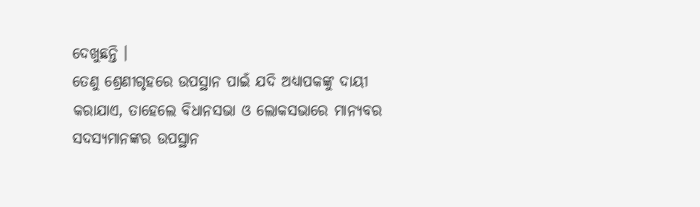ଦେଖୁଛନ୍ତି ।
ତେଣୁ ଶ୍ରେଣୀଗୃହରେ ଉପସ୍ଥାନ ପାଇଁ ଯଦି ଅଧ୍ୟାପକଙ୍କୁ ଦାୟୀ କରାଯାଏ, ତାହେଲେ ବିଧାନସଭା ଓ ଲୋକସଭାରେ ମାନ୍ୟବର ସଦସ୍ୟମାନଙ୍କର ଉପସ୍ଥାନ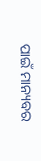ପାଇଁ ମାନ୍ୟବର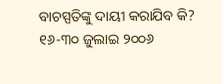ବାଚସ୍ପତିଙ୍କୁ ଦାୟୀ କରାଯିବ କି?
୧୬-୩୦ ଜୁଲାଇ ୨୦୦୬